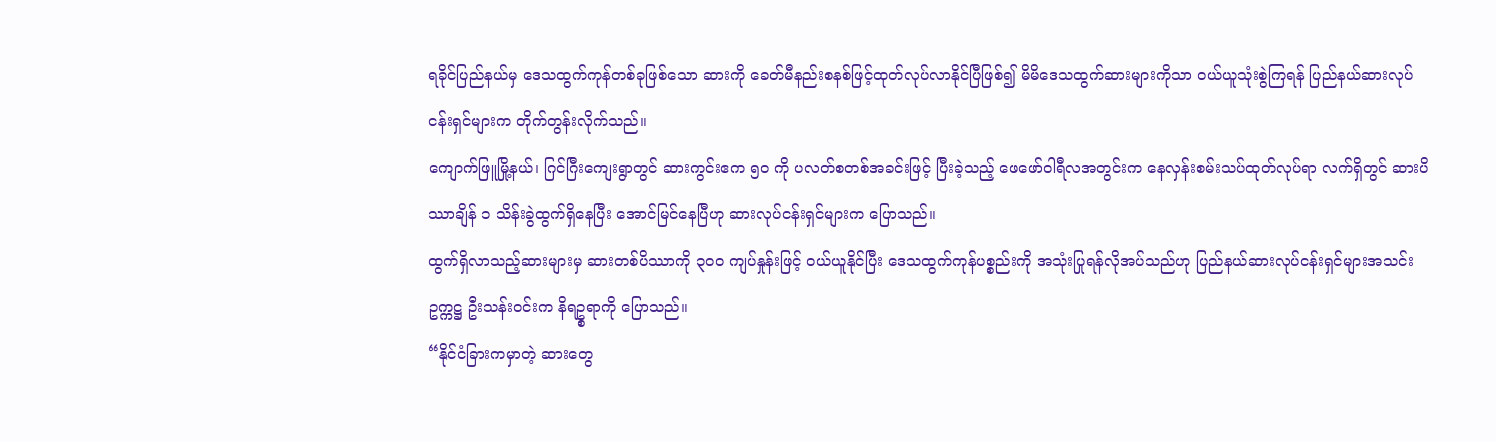ရခိုင်ပြည်နယ်မှ ဒေသထွက်ကုန်တစ်ခုဖြစ်သော ဆားကို ခေတ်မီနည်းစနစ်ဖြင့်ထုတ်လုပ်လာနိုင်ပြီဖြစ်၍ မိမိဒေသထွက်ဆားများကိုသာ ဝယ်ယူသုံးစွဲကြရန် ပြည်နယ်ဆားလုပ်ငန်းရှင်များက တိုက်တွန်းလိုက်သည်။
ကျောက်ဖြူမြို့နယ်၊ ဂြင်ဂြီးကျေးရွာတွင် ဆားကွင်းဧက ၅၀ ကို ပလတ်စတစ်အခင်းဖြင့် ပြီးခဲ့သည့် ဖေဖော်ဝါရီလအတွင်းက နေလှန်းစမ်းသပ်ထုတ်လုပ်ရာ လက်ရှိတွင် ဆားပိဿာချိန် ၁ သိန်းခွဲထွက်ရှိနေပြီး အောင်မြင်နေပြီဟု ဆားလုပ်ငန်းရှင်များက ပြောသည်။
ထွက်ရှိလာသည့်ဆားများမှ ဆားတစ်ပိဿာကို ၃၀၀ ကျပ်နှုန်းဖြင့် ဝယ်ယူနိုင်ပြီး ဒေသထွက်ကုန်ပစ္စည်းကို အသုံးပြုရန်လိုအပ်သည်ဟု ပြည်နယ်ဆားလုပ်ငန်းရှင်များအသင်းဥက္ကဋ္ဌ ဦးသန်းဝင်းက နိရဥ္စရာကို ပြောသည်။
“နိုင်ငံခြားကမှာတဲ့ ဆားတွေ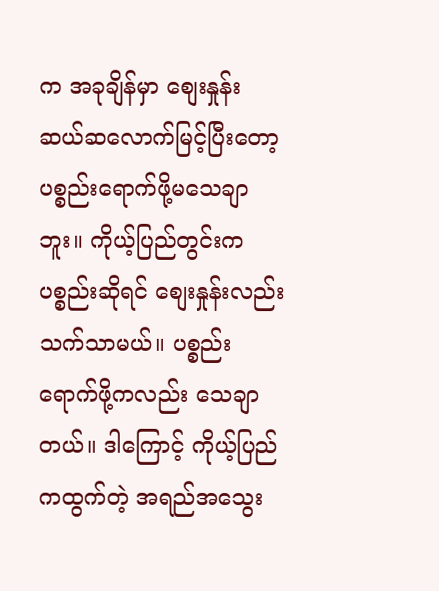က အခုချိန်မှာ စျေးနှုန်း ဆယ်ဆလောက်မြင့်ပြီးတော့ ပစ္စည်းရောက်ဖို့မသေချာဘူး။ ကိုယ့်ပြည်တွင်းက ပစ္စည်းဆိုရင် စျေးနှုန်းလည်းသက်သာမယ်။ ပစ္စည်းရောက်ဖို့ကလည်း သေချာတယ်။ ဒါကြောင့် ကိုယ့်ပြည်ကထွက်တဲ့ အရည်အသွေး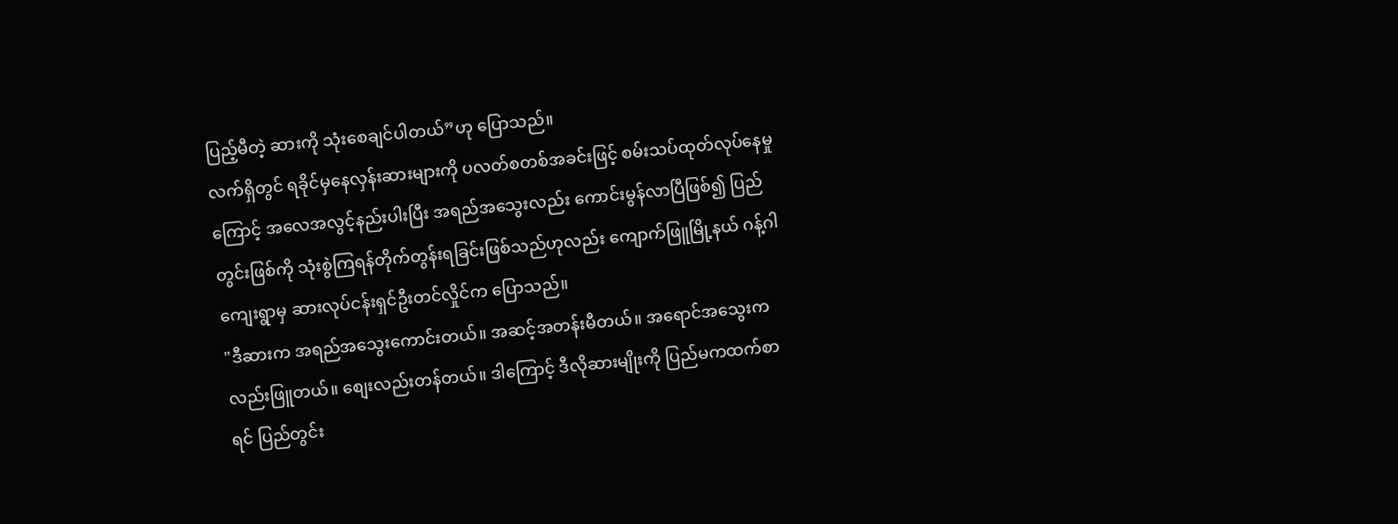ပြည့်မီတဲ့ ဆားကို သုံးစေချင်ပါတယ်”ဟု ပြောသည်။
လက်ရှိတွင် ရခိုင်မှနေလှန်းဆားများကို ပလတ်စတစ်အခင်းဖြင့် စမ်းသပ်ထုတ်လုပ်နေမှုကြောင့် အလေအလွင့်နည်းပါးပြီး အရည်အသွေးလည်း ကောင်းမွန်လာပြီဖြစ်၍ ပြည်တွင်းဖြစ်ကို သုံးစွဲကြရန်တိုက်တွန်းရခြင်းဖြစ်သည်ဟုလည်း ကျောက်ဖြူမြို့နယ် ဂန့်ဂါကျေးရွာမှ ဆားလုပ်ငန်းရှင်ဦးတင်လှိုင်က ပြောသည်။
"ဒီဆားက အရည်အသွေးကောင်းတယ်။ အဆင့်အတန်းမီတယ်။ အရောင်အသွေးကလည်းဖြူတယ်။ စျေးလည်းတန်တယ်။ ဒါကြောင့် ဒီလိုဆားမျိုးကို ပြည်မကထက်စာရင် ပြည်တွင်း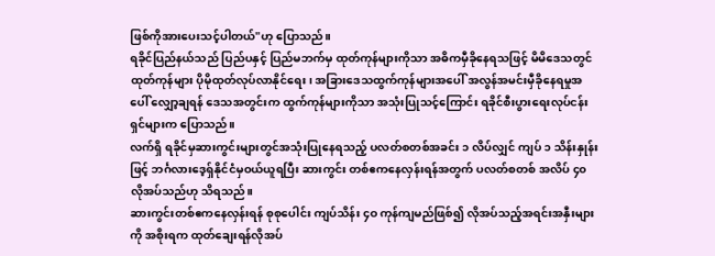ဖြစ်ကိုအားပေးသင့်ပါတယ်"ဟု ပြောသည်။
ရခိုင်ပြည်နယ်သည် ပြည်ပနှင့် ပြည်မဘက်မှ ထုတ်ကုန်များကိုသာ အဓိကမှီခိုနေရသဖြင့် မိမိဒေသတွင် ထုတ်ကုန်များ ပိုမိုထုတ်လုပ်လာနိုင်ရေး၊ အခြားဒေသထွက်ကုန်များအပေါ် အလွန်အမင်းမှီခိုနေရမှုအပေါ် လျှော့ချရန် ဒေသအတွင်းက ထွက်ကုန်များကိုသာ အသုံးပြုသင့်ကြောင်း ရခိုင်စီးပွားရေးလုပ်ငန်းရှင်များက ပြောသည်။
လက်ရှိ ရခိုင်မှဆားကွင်းများတွင်အသုံးပြုနေရသည့် ပလတ်စတစ်အခင်း ၁ လိပ်လျှင် ကျပ် ၁ သိန်းနှုန်းဖြင့် ဘင်္ဂလားဒေ့ရ်ှနိုင်ငံမှဝယ်ယူရပြီး ဆားကွင်း တစ်ဧကနေလှန်းရန်အတွက် ပလတ်စတစ် အလိပ် ၄၀ လိုအပ်သည်ဟု သိရသည်။
ဆားကွင်းတစ်ဧကနေလှန်းရန် စုစုပေါင်း ကျပ်သိန်း ၄ဝ ကုန်ကျမည်ဖြစ်၍ လိုအပ်သည့်အရင်းအနှီးများကို အစိုးရက ထုတ်ချေးရန်လိုအပ်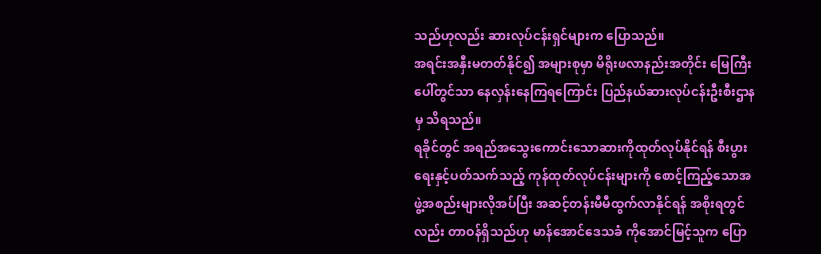သည်ဟုလည်း ဆားလုပ်ငန်းရှင်များက ပြောသည်။
အရင်းအနှီးမတတ်နိုင်၍ အများစုမှာ မိရိုးဖလာနည်းအတိုင်း မြေကြီးပေါ်တွင်သာ နေလှန်းနေကြရကြောင်း ပြည်နယ်ဆားလုပ်ငန်းဦးစီးဌာနမှ သိရသည်။
ရခိုင်တွင် အရည်အသွေးကောင်းသောဆားကိုထုတ်လုပ်နိုင်ရန် စီးပွားရေးနှင့်ပတ်သက်သည့် ကုန်ထုတ်လုပ်ငန်းများကို စောင့်ကြည့်သောအဖွဲ့အစည်းများလိုအပ်ပြီး အဆင့်တန်းမီမီထွက်လာနိုင်ရန် အစိုးရတွင်လည်း တာဝန်ရှိသည်ဟု မာန်အောင်ဒေသခံ ကိုအောင်မြင့်သူက ပြော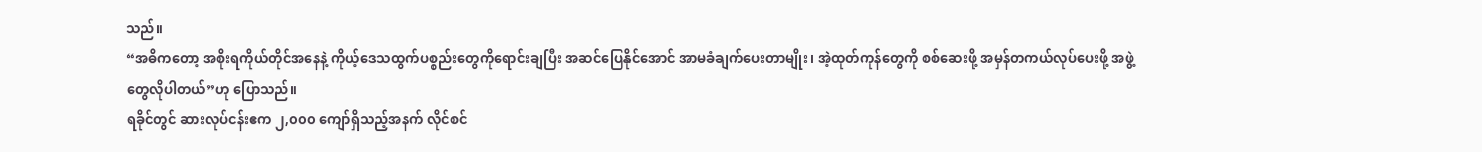သည်။
“အဓိကတော့ အစိုးရကိုယ်တိုင်အနေနဲ့ ကိုယ့်ဒေသထွက်ပစ္စည်းတွေကိုရောင်းချပြီး အဆင်ပြေနိုင်အောင် အာမခံချက်ပေးတာမျိုး၊ အဲ့ထုတ်ကုန်တွေကို စစ်ဆေးဖို့ အမှန်တကယ်လုပ်ပေးဖို့ အဖွဲ့တွေလိုပါတယ်”ဟု ပြောသည်။
ရခိုင်တွင် ဆားလုပ်ငန်းဧက ၂,၀၀၀ ကျော်ရှိသည့်အနက် လိုင်စင်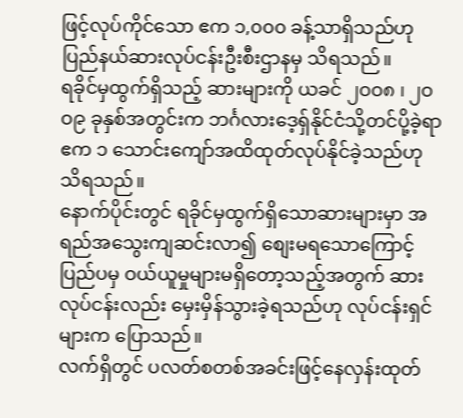ဖြင့်လုပ်ကိုင်သော ဧက ၁,၀၀၀ ခန့်သာရှိသည်ဟု ပြည်နယ်ဆားလုပ်ငန်းဦးစီးဌာနမှ သိရသည်။
ရခိုင်မှထွက်ရှိသည့် ဆားများကို ယခင် ၂ဝဝ၈ ၊ ၂ဝဝ၉ ခုနှစ်အတွင်းက ဘင်္ဂလားဒေ့ရှ်နိုင်ငံသို့တင်ပို့ခဲ့ရာ ဧက ၁ သောင်းကျော်အထိထုတ်လုပ်နိုင်ခဲ့သည်ဟု သိရသည်။
နောက်ပိုင်းတွင် ရခိုင်မှထွက်ရှိသောဆားများမှာ အရည်အသွေးကျဆင်းလာ၍ စျေးမရသောကြောင့် ပြည်ပမှ ဝယ်ယူမှုများမရှိတော့သည့်အတွက် ဆားလုပ်ငန်းလည်း မှေးမှိန်သွားခဲ့ရသည်ဟု လုပ်ငန်းရှင်များက ပြောသည်။
လက်ရှိတွင် ပလတ်စတစ်အခင်းဖြင့်နေလှန်းထုတ်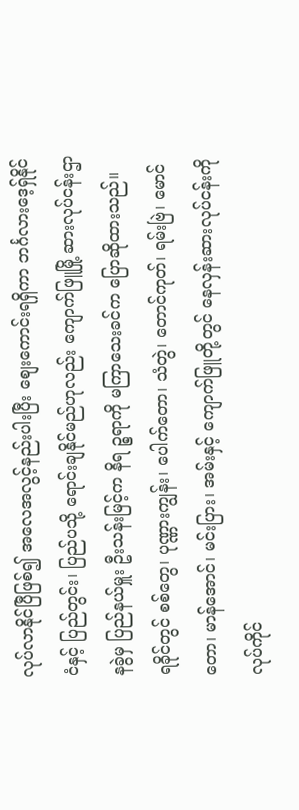လုပ်လာနိုင်ပြီဖြစ်၍ အလေအလွင့်နည်းပါးပြီး စျေးကောင်းရရှိကာ ဘင်္ဂလားဒေ့ရ်ှနိုင်ငံနှင့် ပြည်တွင်း၊ ပြည်ပသို့ ရောင်းချနိုင်မည်ဟုလည်း ကျောက်ဖြူမြို့ ဆားလုပ်ငန်းဌာနခွဲမှ ပြည်နယ်မှူး ဦးသန်းမြင့်က နိရ ဉ္စရာကို မကြာသေးခင်က ပြောဆိုထားသည်။
ရခိုင်တွင် စစ်တွေ၊ ပုဏ္ဏားကျွန်း၊ ပေါက်တော၊ သံတွဲ၊ တောင်ကုတ်၊ ရမ်းဗြဲ၊ မောင်တော၊ မာန်အောင်၊ မင်းပြား၊ အမ်းနှင့် ကျောက်ဖြူတို့တွင် နေလှန်းဆားလုပ်ငန်းကို လုပ်ကိုင်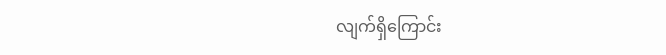လျက်ရှိကြောင်း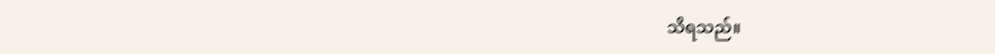သိရသည်။